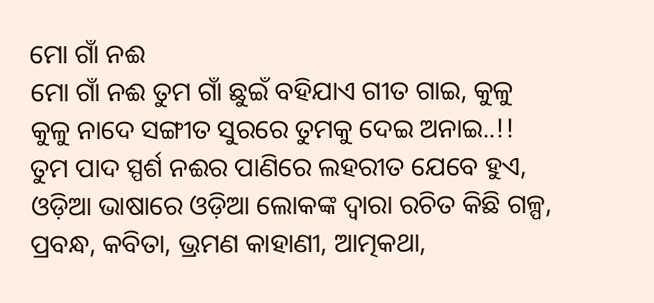ମୋ ଗାଁ ନଈ
ମୋ ଗାଁ ନଈ ତୁମ ଗାଁ ଛୁଇଁ ବହିଯାଏ ଗୀତ ଗାଇ, କୁଳୁ କୁଳୁ ନାଦେ ସଙ୍ଗୀତ ସୁରରେ ତୁମକୁ ଦେଇ ଅନାଇ..!! ତୁମ ପାଦ ସ୍ପର୍ଶ ନଈର ପାଣିରେ ଲହରୀତ ଯେବେ ହୁଏ,
ଓଡ଼ିଆ ଭାଷାରେ ଓଡ଼ିଆ ଲୋକଙ୍କ ଦ୍ୱାରା ରଚିତ କିଛି ଗଳ୍ପ, ପ୍ରବନ୍ଧ, କବିତା, ଭ୍ରମଣ କାହାଣୀ, ଆତ୍ମକଥା,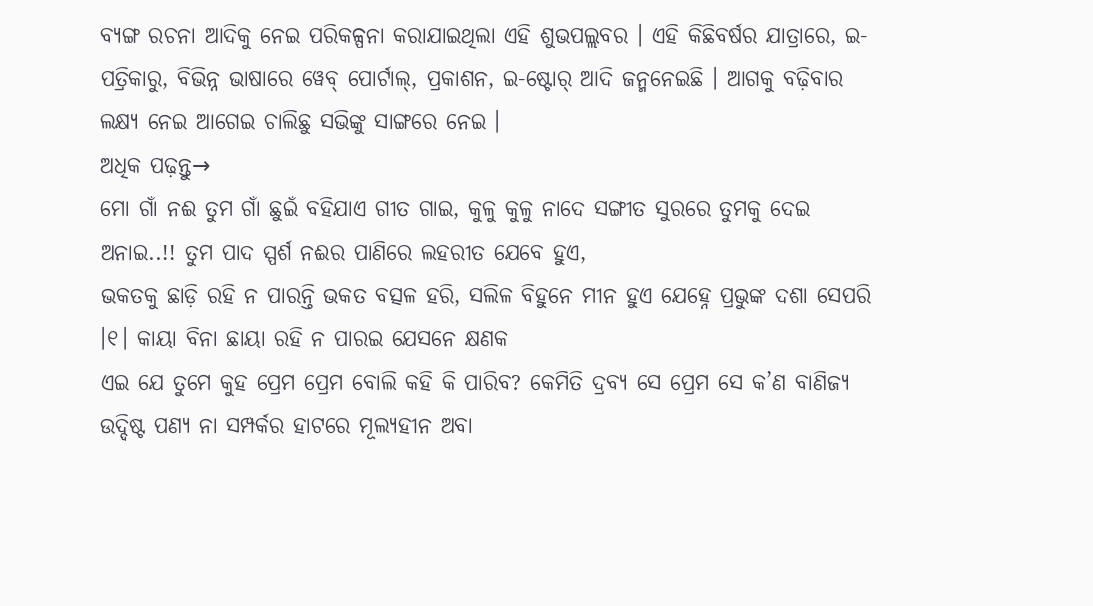ବ୍ୟଙ୍ଗ ରଚନା ଆଦିକୁ ନେଇ ପରିକଳ୍ପନା କରାଯାଇଥିଲା ଏହି ଶୁଭପଲ୍ଲବର । ଏହି କିଛିବର୍ଷର ଯାତ୍ରାରେ, ଇ-ପତ୍ରିକାରୁ, ବିଭିନ୍ନ ଭାଷାରେ ୱେବ୍ ପୋର୍ଟାଲ୍, ପ୍ରକାଶନ, ଇ-ଷ୍ଟୋର୍ ଆଦି ଜନ୍ମନେଇଛି । ଆଗକୁ ବଢ଼ିବାର ଲକ୍ଷ୍ୟ ନେଇ ଆଗେଇ ଚାଲିଛୁ ସଭିଙ୍କୁ ସାଙ୍ଗରେ ନେଇ ।
ଅଧିକ ପଢ଼ନ୍ତୁ→
ମୋ ଗାଁ ନଈ ତୁମ ଗାଁ ଛୁଇଁ ବହିଯାଏ ଗୀତ ଗାଇ, କୁଳୁ କୁଳୁ ନାଦେ ସଙ୍ଗୀତ ସୁରରେ ତୁମକୁ ଦେଇ ଅନାଇ..!! ତୁମ ପାଦ ସ୍ପର୍ଶ ନଈର ପାଣିରେ ଲହରୀତ ଯେବେ ହୁଏ,
ଭକତକୁ ଛାଡ଼ି ରହି ନ ପାରନ୍ତି ଭକତ ବତ୍ସଳ ହରି, ସଲିଳ ବିହୁନେ ମୀନ ହୁଏ ଯେହ୍ନେ ପ୍ରଭୁଙ୍କ ଦଶା ସେପରି ।୧। କାୟା ବିନା ଛାୟା ରହି ନ ପାରଇ ଯେସନେ କ୍ଷଣକ
ଏଇ ଯେ ତୁମେ କୁହ ପ୍ରେମ ପ୍ରେମ ବୋଲି କହି କି ପାରିବ? କେମିତି ଦ୍ରବ୍ୟ ସେ ପ୍ରେମ ସେ କ’ଣ ବାଣିଜ୍ୟ ଉଦ୍ଦିଷ୍ଟ ପଣ୍ୟ ନା ସମ୍ପର୍କର ହାଟରେ ମୂଲ୍ୟହୀନ ଅବା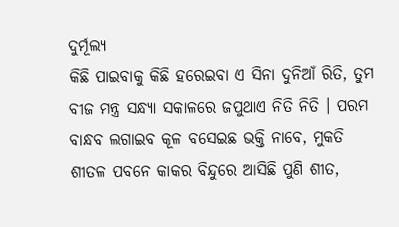ଦୁର୍ମୂଲ୍ୟ
କିଛି ପାଇବାକୁ କିଛି ହରେଇବା ଏ ସିନା ଦୁନିଆଁ ରିତି, ତୁମ ବୀଜ ମନ୍ତ୍ର ସନ୍ଧ୍ୟା ସକାଳରେ ଜପୁଥାଏ ନିତି ନିତି । ପରମ ବାନ୍ଧବ ଲଗାଇବ କୂଳ ବସେଇଛ ଭକ୍ତି ନାବେ, ମୁକତି
ଶୀତଳ ପବନେ କାକର ବିନ୍ଦୁରେ ଆସିଛି ପୁଣି ଶୀତ,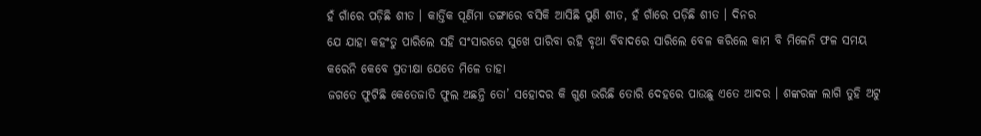ହଁ ଗାଁରେ ପଡ଼ିଛି ଶୀତ । କାର୍ତ୍ତିକ ପୂର୍ଣିମା ଡଙ୍ଗାରେ ବସିକି ଆସିଛି ପୁଣି ଶୀତ, ହଁ ଗାଁରେ ପଡ଼ିଛି ଶୀତ । ଦିନର
ଯେ ଯାହା କହଂତୁ ପାରିଲେ ସହି ସଂସାରରେ ସୁଖେ ପାରିବା ରହି ବୃଥା ବିବାଦରେ ସାରିଲେ ବେଳ କରିଲେ କାମ ବି ମିଳେନି ଫଳ ସମୟ କରେନି କେବେ ପ୍ରତୀକ୍ଷା ଯେତେ ମିଳେ ତାହା
ଜଗତେ ଫୁଟିଛି କେତେଜାତି ଫୁଲ ଅଛନ୍ତି ତୋ’ ସହୋଦର କି ଗୁଣ ଭରିଛି ତୋରି ଦେହରେ ପାଉଛୁ ଏତେ ଆଦର । ଶଙ୍କରଙ୍କ ଲାଗି ତୁହି ଅଟୁ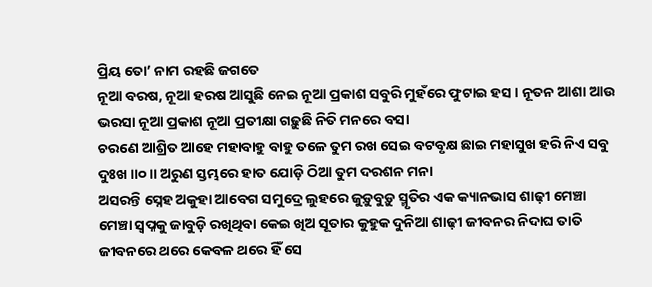ପ୍ରିୟ ତୋ’ ନାମ ରହଛି ଜଗତେ
ନୂଆ ବରଷ, ନୂଆ ହରଷ ଆସୁଛି ନେଇ ନୂଆ ପ୍ରକାଶ ସବୁରି ମୁହଁରେ ଫୁଟାଇ ହସ । ନୂତନ ଆଶା ଆଉ ଭରସା ନୂଆ ପ୍ରକାଶ ନୂଆ ପ୍ରତୀକ୍ଷା ଗଢ଼ୁଛି ନିତି ମନରେ ବସା
ଚରଣେ ଆଶ୍ରିତ ଆହେ ମହାବାହୁ ବାହୁ ତଳେ ତୁମ ରଖ ସେଇ ବଟବୃକ୍ଷ ଛାଇ ମହାସୁଖ ହରି ନିଏ ସବୁ ଦୁଃଖ ॥୦॥ ଅରୁଣ ସ୍ତମ୍ଭରେ ହାତ ଯୋଡ଼ି ଠିଆ ତୁମ ଦରଶନ ମନା
ଅସରନ୍ତି ସ୍ନେହ ଅକୁହା ଆବେଗ ସମୁଦ୍ରେ ଲୁହରେ ଜୁଡ଼ୁବୁଡ଼ୁ ସ୍ମୃତିର ଏକ କ୍ୟାନଭାସ ଶାଢ଼ୀ ମେଞ୍ଚା ମେଞ୍ଚା ସ୍ୱପ୍ନକୁ ଜାବୁଡ଼ି ରଖିଥିବା କେଇ ଖିଅ ସୂତାର କୁହୁକ ଦୁନିଆ ଶାଢ଼ୀ ଜୀବନର ନିଦାଘ ତାତି
ଜୀବନରେ ଥରେ କେବଳ ଥରେ ହିଁ ସେ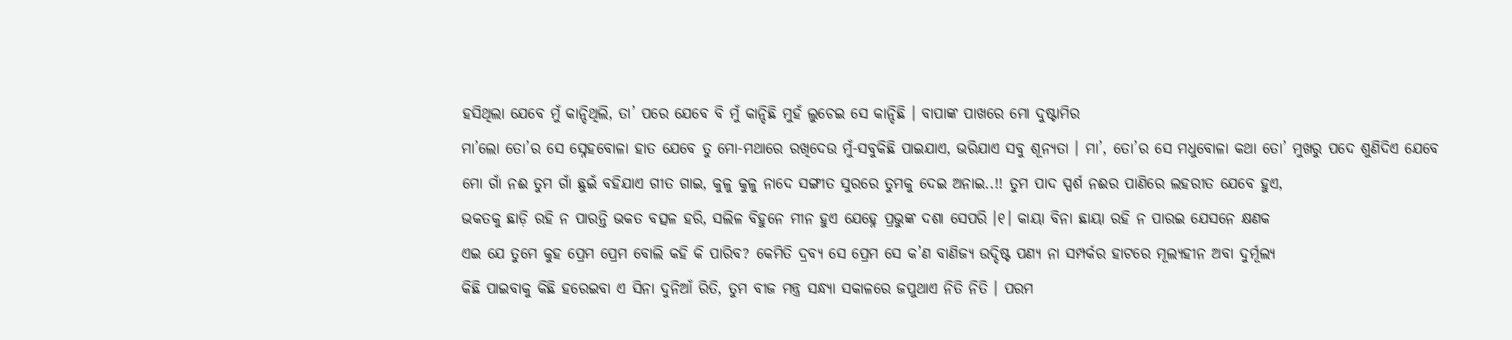ହସିଥିଲା ଯେବେ ମୁଁ କାନ୍ଦିଥିଲି, ତା’ ପରେ ଯେବେ ବି ମୁଁ କାନ୍ଦିଛି ମୁହଁ ଲୁଚେଇ ସେ କାନ୍ଦିଛି । ବାପାଙ୍କ ପାଖରେ ମୋ ଦୁଷ୍ଟାମିର
ମା’ଲୋ ତୋ’ର ସେ ସ୍ନେହବୋଳା ହାତ ଯେବେ ତୁ ମୋ-ମଥାରେ ରଖିଦେଉ ମୁଁ-ସବୁକିଛି ପାଇଯାଏ, ଭରିଯାଏ ସବୁ ଶୂନ୍ୟତା । ମା’, ତୋ’ର ସେ ମଧୁବୋଳା କଥା ତୋ’ ମୁଖରୁ ପଦେ ଶୁଣିଦିଏ ଯେବେ
ମୋ ଗାଁ ନଈ ତୁମ ଗାଁ ଛୁଇଁ ବହିଯାଏ ଗୀତ ଗାଇ, କୁଳୁ କୁଳୁ ନାଦେ ସଙ୍ଗୀତ ସୁରରେ ତୁମକୁ ଦେଇ ଅନାଇ..!! ତୁମ ପାଦ ସ୍ପର୍ଶ ନଈର ପାଣିରେ ଲହରୀତ ଯେବେ ହୁଏ,
ଭକତକୁ ଛାଡ଼ି ରହି ନ ପାରନ୍ତି ଭକତ ବତ୍ସଳ ହରି, ସଲିଳ ବିହୁନେ ମୀନ ହୁଏ ଯେହ୍ନେ ପ୍ରଭୁଙ୍କ ଦଶା ସେପରି ।୧। କାୟା ବିନା ଛାୟା ରହି ନ ପାରଇ ଯେସନେ କ୍ଷଣକ
ଏଇ ଯେ ତୁମେ କୁହ ପ୍ରେମ ପ୍ରେମ ବୋଲି କହି କି ପାରିବ? କେମିତି ଦ୍ରବ୍ୟ ସେ ପ୍ରେମ ସେ କ’ଣ ବାଣିଜ୍ୟ ଉଦ୍ଦିଷ୍ଟ ପଣ୍ୟ ନା ସମ୍ପର୍କର ହାଟରେ ମୂଲ୍ୟହୀନ ଅବା ଦୁର୍ମୂଲ୍ୟ
କିଛି ପାଇବାକୁ କିଛି ହରେଇବା ଏ ସିନା ଦୁନିଆଁ ରିତି, ତୁମ ବୀଜ ମନ୍ତ୍ର ସନ୍ଧ୍ୟା ସକାଳରେ ଜପୁଥାଏ ନିତି ନିତି । ପରମ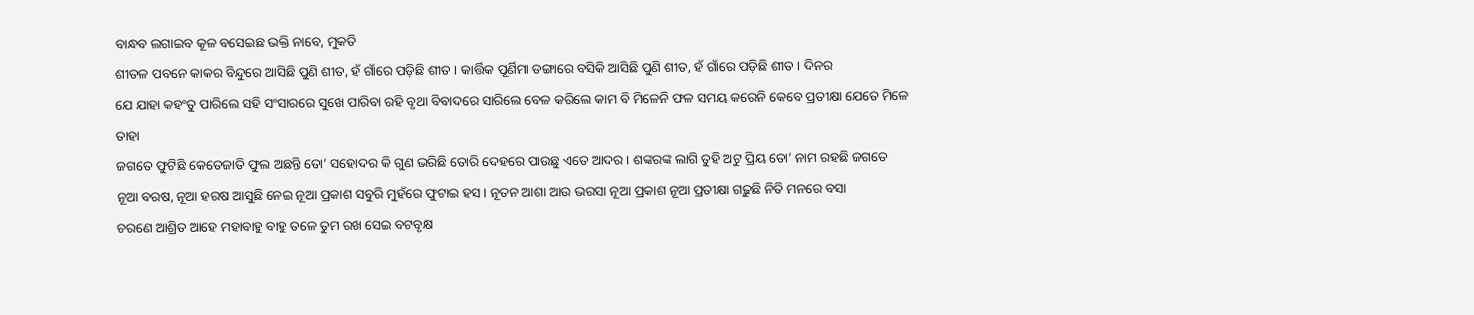ବାନ୍ଧବ ଲଗାଇବ କୂଳ ବସେଇଛ ଭକ୍ତି ନାବେ, ମୁକତି
ଶୀତଳ ପବନେ କାକର ବିନ୍ଦୁରେ ଆସିଛି ପୁଣି ଶୀତ, ହଁ ଗାଁରେ ପଡ଼ିଛି ଶୀତ । କାର୍ତ୍ତିକ ପୂର୍ଣିମା ଡଙ୍ଗାରେ ବସିକି ଆସିଛି ପୁଣି ଶୀତ, ହଁ ଗାଁରେ ପଡ଼ିଛି ଶୀତ । ଦିନର
ଯେ ଯାହା କହଂତୁ ପାରିଲେ ସହି ସଂସାରରେ ସୁଖେ ପାରିବା ରହି ବୃଥା ବିବାଦରେ ସାରିଲେ ବେଳ କରିଲେ କାମ ବି ମିଳେନି ଫଳ ସମୟ କରେନି କେବେ ପ୍ରତୀକ୍ଷା ଯେତେ ମିଳେ ତାହା
ଜଗତେ ଫୁଟିଛି କେତେଜାତି ଫୁଲ ଅଛନ୍ତି ତୋ’ ସହୋଦର କି ଗୁଣ ଭରିଛି ତୋରି ଦେହରେ ପାଉଛୁ ଏତେ ଆଦର । ଶଙ୍କରଙ୍କ ଲାଗି ତୁହି ଅଟୁ ପ୍ରିୟ ତୋ’ ନାମ ରହଛି ଜଗତେ
ନୂଆ ବରଷ, ନୂଆ ହରଷ ଆସୁଛି ନେଇ ନୂଆ ପ୍ରକାଶ ସବୁରି ମୁହଁରେ ଫୁଟାଇ ହସ । ନୂତନ ଆଶା ଆଉ ଭରସା ନୂଆ ପ୍ରକାଶ ନୂଆ ପ୍ରତୀକ୍ଷା ଗଢ଼ୁଛି ନିତି ମନରେ ବସା
ଚରଣେ ଆଶ୍ରିତ ଆହେ ମହାବାହୁ ବାହୁ ତଳେ ତୁମ ରଖ ସେଇ ବଟବୃକ୍ଷ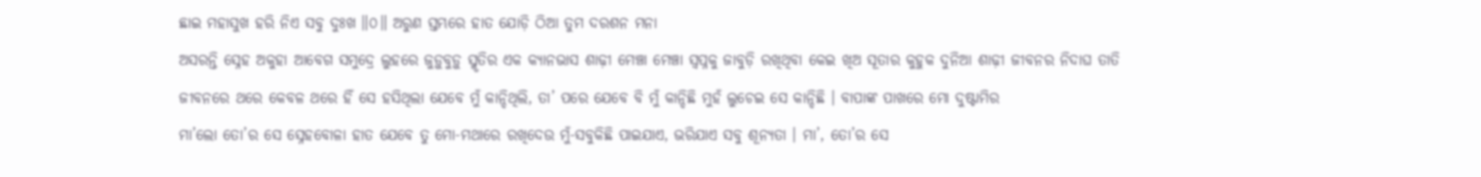ଛାଇ ମହାସୁଖ ହରି ନିଏ ସବୁ ଦୁଃଖ ॥୦॥ ଅରୁଣ ସ୍ତମ୍ଭରେ ହାତ ଯୋଡ଼ି ଠିଆ ତୁମ ଦରଶନ ମନା
ଅସରନ୍ତି ସ୍ନେହ ଅକୁହା ଆବେଗ ସମୁଦ୍ରେ ଲୁହରେ ଜୁଡ଼ୁବୁଡ଼ୁ ସ୍ମୃତିର ଏକ କ୍ୟାନଭାସ ଶାଢ଼ୀ ମେଞ୍ଚା ମେଞ୍ଚା ସ୍ୱପ୍ନକୁ ଜାବୁଡ଼ି ରଖିଥିବା କେଇ ଖିଅ ସୂତାର କୁହୁକ ଦୁନିଆ ଶାଢ଼ୀ ଜୀବନର ନିଦାଘ ତାତି
ଜୀବନରେ ଥରେ କେବଳ ଥରେ ହିଁ ସେ ହସିଥିଲା ଯେବେ ମୁଁ କାନ୍ଦିଥିଲି, ତା’ ପରେ ଯେବେ ବି ମୁଁ କାନ୍ଦିଛି ମୁହଁ ଲୁଚେଇ ସେ କାନ୍ଦିଛି । ବାପାଙ୍କ ପାଖରେ ମୋ ଦୁଷ୍ଟାମିର
ମା’ଲୋ ତୋ’ର ସେ ସ୍ନେହବୋଳା ହାତ ଯେବେ ତୁ ମୋ-ମଥାରେ ରଖିଦେଉ ମୁଁ-ସବୁକିଛି ପାଇଯାଏ, ଭରିଯାଏ ସବୁ ଶୂନ୍ୟତା । ମା’, ତୋ’ର ସେ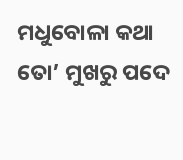ମଧୁବୋଳା କଥା ତୋ’ ମୁଖରୁ ପଦେ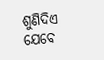ଶୁଣିଦିଏ ଯେବେ